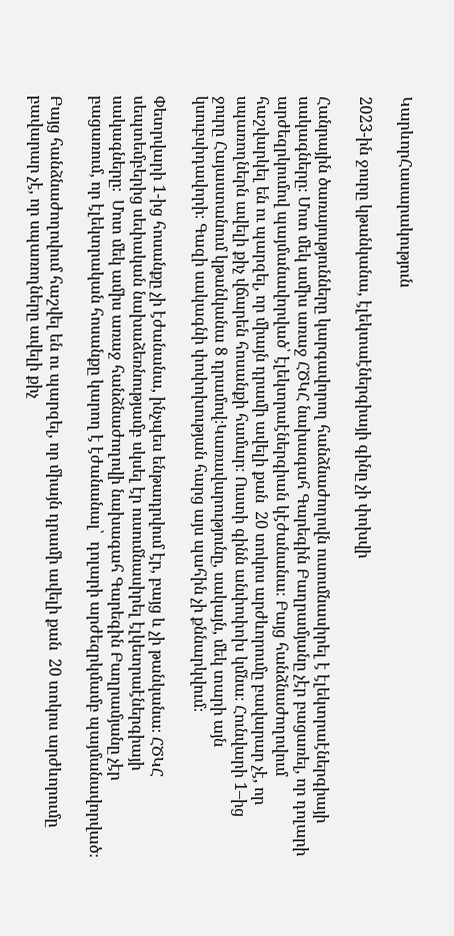ԿարևորՀասարակություն

2023-ին ջուրը կթանկանա, էլեկտաէներգիայի գինը չի փոխվի

Հանրային ծառայությունները կարգավորող հանձնաժողովն ուսումնասիրել է էլեկտրաէներգիայի սակագները։ Մոտ մեկ ամիս առաջ ՀԾԿՀ նախագահ Գարեգին Բաղրամյանը չէր բացառել, որ դոլարի արժեզրկումով պայմանավորված՝ էլեկտրաէներգիան կէժանանա։ Բայց հանձնաժողովում հաշվարկել են ու պարզել, որ միայն դրամի ավելի քան  20 տոկոս արժևորումը բավարար չէ, որ սպառողներն ավելի քիչ վճարեն հոսանքի համար։ Ուստի գինն անփոփոխ կմնա։ Հունվարի 1–ից ջուրը Հայաստանում կթանկանա 8 դրամով։Կառավարությունը, սակայն, մեկ տարի այն կսուբսիդավորի։ Գազի սակագնի փոփոխության հարց այս պահին չի քննարկվում։

Փետրվարի 1-ից հոսանքը չի էժանանա, ինչպես ենթադրվում էր, բայց և չի թանկանա։ ՀԾԿՀ սեպտեմբերից սեփական նախաձեռնությամբ սկսել էր ուսումնասիրել էլկետրաէներգիայի սակագները։  Մոտ մեկ ամիս առաջ հանձնաժողովի նախագահ Գարեգին Բաղրամյանը չէր բացառում, որ էլեկտրական հոսանքը կարող է էժանանալ՝  դոլարի արժեզրկմամբ պայմանավորված։

Բայց հանձնաժողովում հաշվել են ու պարզել, որ միայն դրամի ավելի քան  20 տոկոս արժևորումը բավարար չէ, որ սպառողները ավելի քիչ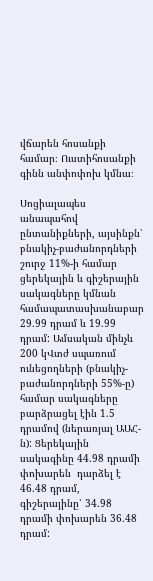վճարեն հոսանքի համար։ Ուստիհոսանքի գինն անփոփոխ կմնա։

Սոցիալապես անապահով ընտանիքների, այսինքն՝ բնակիչ-բաժանորդների շուրջ 11%-ի համար ցերեկային և գիշերային սակագները կմնան համապատասխանաբար 29.99 դրամ և 19.99 դրամ: Ամսական մինչև 200 կՎտժ սպառում ունեցողների (բնակիչ-բաժանորդների 55%-ը) համար սակագները բարձրացել էին 1.5 դրամով (ներառյալ ԱԱՀ-ն): Ցերեկային սակագինը 44.98 դրամի փոխարեն  դարձել է 46.48 դրամ, գիշերայինը՝ 34.98 դրամի փոխարեն 36.48 դրամ: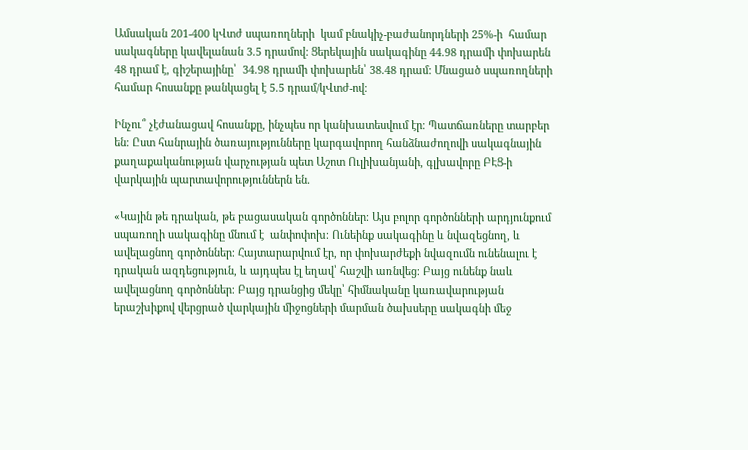Ամսական 201-400 կՎտժ սպառողների  կամ բնակիչ-բաժանորդների 25%-ի  համար սակագները կավելանան 3.5 դրամով: Ցերեկային սակագինը 44.98 դրամի փոխարեն  48 դրամ է, գիշերայինը՝  34.98 դրամի փոխարեն՝ 38.48 դրամ: Մնացած սպառողների համար հոսանքը թանկացել է 5.5 դրամ/կՎտժ-ով։

Ինչու՞ չէժանացավ հոսանքը, ինչպես որ կանխատեսվում էր։ Պատճառները տարբեր են։ Ըստ հանրային ծառայությունները կարգավորող հանձնաժողովի սակագնային քաղաքականության վարչության պետ Աշոտ Ուլիխանյանի, գլխավորը ԲԷՑ-ի վարկային պարտավորություններն են.

«Կային թե դրական, թե բացասական գործոններ։ Այս բոլոր գործոնների արդյունքում սպառողի սակագինը մնում է  անփոփոխ։ Ունեինք սակագինը և նվազեցնող, և ավելացնող գործոններ։ Հայտարարվում էր, որ փոխարժեքի նվազումն ունենալու է դրական ազդեցություն, և այդպես էլ եղավ՝ հաշվի առնվեց։ Բայց ունենք նաև ավելացնող գործոններ։ Բայց դրանցից մեկը՝ հիմնականը կառավարության երաշխիքով վերցրած վարկային միջոցների մարման ծախսերը սակագնի մեջ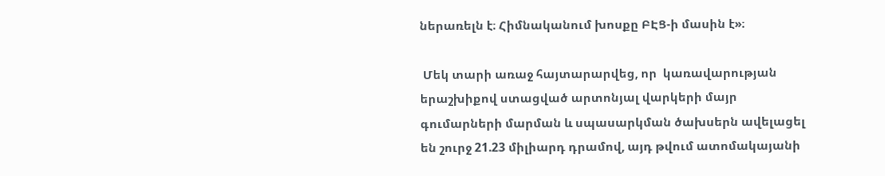ներառելն է։ Հիմնականում խոսքը ԲԷՑ-ի մասին է»։

 Մեկ տարի առաջ հայտարարվեց, որ  կառավարության երաշխիքով ստացված արտոնյալ վարկերի մայր գումարների մարման և սպասարկման ծախսերն ավելացել են շուրջ 21.23 միլիարդ դրամով, այդ թվում ատոմակայանի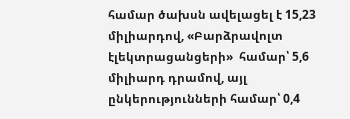համար ծախսն ավելացել է 15,23 միլիարդով, «Բարձրավոլտ էլեկտրացանցերի»  համար՝ 5,6  միլիարդ դրամով, այլ ընկերությունների համար՝ 0,4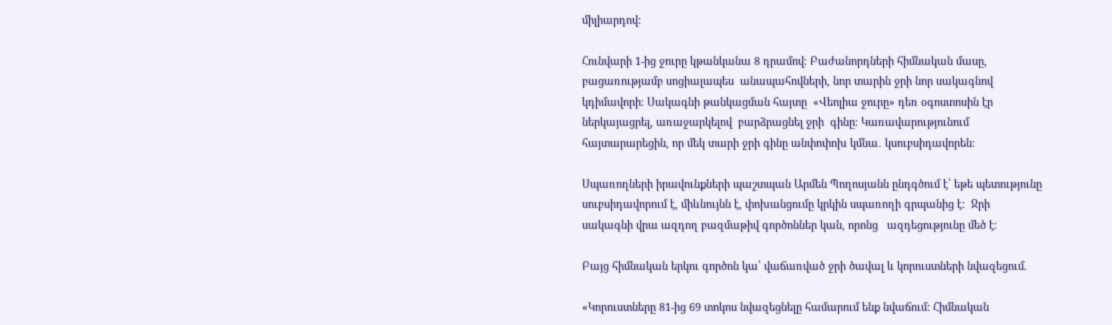միլիարդով:

Հունվարի 1-ից ջուրը կթանկանա 8 դրամով։ Բաժանորդների հիմնական մասը, բացառությամբ սոցիալապես  անապահովների, նոր տարին ջրի նոր սակագնով կդիմավորի։ Սակագնի թանկացման հայտը  «Վեոլիա ջուրը» դեռ օգոստոսին էր ներկայացրել, առաջարկելով  բարձրացնել ջրի  գինը։ Կառավարությունում հայտարարեցին, որ մեկ տարի ջրի գինը անփոփոխ կմնա․ կսուբսիդավորեն։

Սպառողների իրավունքների պաշտպան Արմեն Պողոսյանն ընդգծում է՝ եթե պետությունը սուբսիդավորում է, միևնույնն է, փոխանցումը կրկին սպառողի գրպանից է։  Ջրի սակագնի վրա ազդող բազմաթիվ գործոններ կան, որոնց   ազդեցությունը մեծ է։

Բայց հիմնական երկու գործոն կա՝ վաճառված ջրի ծավալ և կորուստների նվազեցում.

«Կորուստները 81-ից 69 տոկոս նվազեցնելը համարում ենք նվաճում: Հիմնական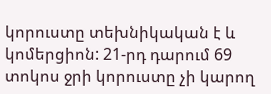կորուստը տեխնիկական է և կոմերցիոն: 21-րդ դարում 69 տոկոս ջրի կորուստը չի կարող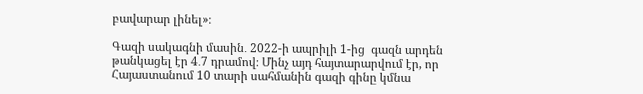բավարար լինել»։

Գազի սակագնի մասին․ 2022-ի ապրիլի 1-ից  գազն արդեն  թանկացել էր 4․7 դրամով։ Մինչ այդ հայտարարվում էր, որ Հայաստանում 10 տարի սահմանին գազի գինը կմնա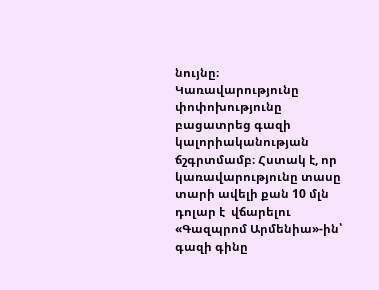նույնը։ Կառավարությունը փոփոխությունը բացատրեց գազի կալորիականության ճշգրտմամբ։ Հստակ է, որ կառավարությունը տասը տարի ավելի քան 10 մլն դոլար է  վճարելու «Գազպրոմ Արմենիա»-ին՝ գազի գինը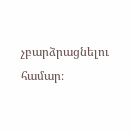չբարձրացնելու համար։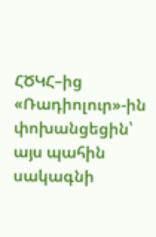ՀԾԿՀ–ից «Ռադիոլուր»-ին փոխանցեցին՝ այս պահին սակագնի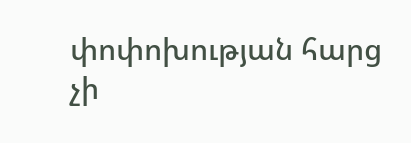փոփոխության հարց չի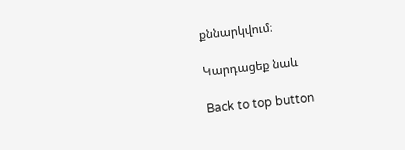քննարկվում։

Կարդացեք նաև

Back to top button